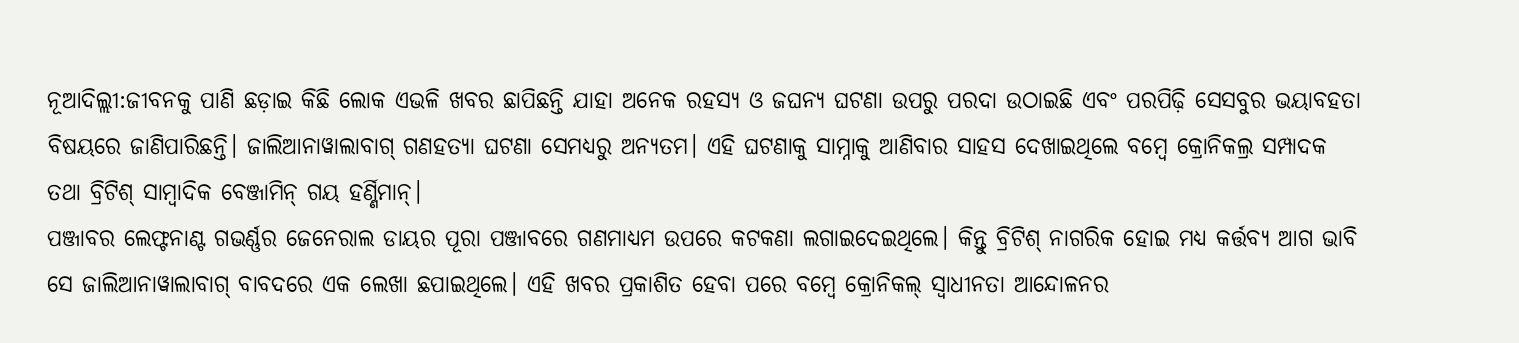ନୂଆଦିଲ୍ଲୀ:ଜୀବନକୁ ପାଣି ଛଡ଼ାଇ କିଛି ଲୋକ ଏଭଳି ଖବର ଛାପିଛନ୍ତି ଯାହା ଅନେକ ରହସ୍ୟ ଓ ଜଘନ୍ୟ ଘଟଣା ଉପରୁ ପରଦା ଉଠାଇଛି ଏବଂ ପରପିଢ଼ି ସେସବୁର ଭୟାବହତା ବିଷୟରେ ଜାଣିପାରିଛନ୍ତି। ଜାଲିଆନାୱାଲାବାଗ୍ ଗଣହତ୍ୟା ଘଟଣା ସେମଧ୍ୟରୁ ଅନ୍ୟତମ। ଏହି ଘଟଣାକୁ ସାମ୍ନାକୁ ଆଣିବାର ସାହସ ଦେଖାଇଥିଲେ ବମ୍ବେ କ୍ରୋନିକଲ୍ର ସମ୍ପାଦକ ତଥା ବ୍ରିଟିଶ୍ ସାମ୍ବାଦିକ ବେଞ୍ଜାମିନ୍ ଗୟ ହର୍ଣ୍ଣିମାନ୍।
ପଞ୍ଜାବର ଲେଫ୍ଟନାଣ୍ଟ ଗଭର୍ଣ୍ଣର ଜେନେରାଲ ଡାୟର ପୂରା ପଞ୍ଜାବରେ ଗଣମାଧ୍ୟମ ଉପରେ କଟକଣା ଲଗାଇଦେଇଥିଲେ। କିନ୍ତୁ ବ୍ରିଟିଶ୍ ନାଗରିକ ହୋଇ ମଧ୍ୟ କର୍ତ୍ତବ୍ୟ ଆଗ ଭାବି ସେ ଜାଲିଆନାୱାଲାବାଗ୍ ବାବଦରେ ଏକ ଲେଖା ଛପାଇଥିଲେ। ଏହି ଖବର ପ୍ରକାଶିତ ହେବା ପରେ ବମ୍ବେ କ୍ରୋନିକଲ୍ ସ୍ୱାଧୀନତା ଆନ୍ଦୋଳନର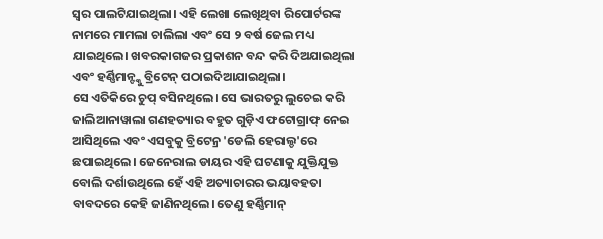ସ୍ୱର ପାଲଟିଯାଇଥିଲା। ଏହି ଲେଖା ଲେଖିଥିବା ରିପୋର୍ଟରଙ୍କ ନାମରେ ମାମଲା ଚାଲିଲା ଏବଂ ସେ ୨ ବର୍ଷ ଜେଲ ମଧ୍ୟ ଯାଇଥିଲେ। ଖବରକାଗଜର ପ୍ରକାଶନ ବନ୍ଦ କରି ଦିଅଯାଇଥିଲା ଏବଂ ହର୍ଣ୍ଣିମାନ୍ଙ୍କୁ ବ୍ରିଟେନ୍ ପଠାଇଦିଆଯାଇଥିଲା।
ସେ ଏତିକିରେ ଚୁପ୍ ବସିନଥିଲେ। ସେ ଭାରତରୁ ଲୁଚେଇ କରି ଜାଲିଆନାୱାଲା ଗଣହତ୍ୟାର ବହୁତ ଗୁଡ଼ିଏ ଫଟୋଗ୍ରାଫ୍ ନେଇ ଆସିଥିଲେ ଏବଂ ଏସବୁକୁ ବ୍ରିଟେନ୍ର 'ଡେଲି ହେରାଲ୍ଡ'ରେ ଛପାଇଥିଲେ। ଜେନେରାଲ ଡାୟର ଏହି ଘଟଣାକୁ ଯୁକ୍ତିଯୁକ୍ତ ବୋଲି ଦର୍ଶାଉଥିଲେ ହେଁ ଏହି ଅତ୍ୟାଚାରର ଭୟାବହତା ବାବଦରେ କେହି ଜାଣିନଥିଲେ। ତେଣୁ ହର୍ଣ୍ଣିମାନ୍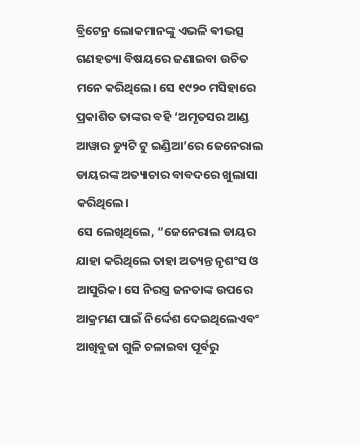ବ୍ରିଟେନ୍ର ଲୋକମାନଙ୍କୁ ଏଭଳି ଵୀଭତ୍ସ ଗଣହତ୍ୟା ବିଷୟରେ ଜଣାଇବା ଉଚିତ ମନେ କରିଥିଲେ। ସେ ୧୯୨୦ ମସିହାରେ ପ୍ରକାଶିତ ତାଙ୍କର ବହି ‘ଅମୃତସର ଆଣ୍ଡ ଆୱାର ଡ୍ୟୁଟି ଟୁ ଇଣ୍ଡିଆ’ରେ ଜେନେରାଲ ଡାୟରଙ୍କ ଅତ୍ୟାଚାର ବାବଦରେ ଖୁଲାସା କରିଥିଲେ।
ସେ ଲେଖିଥିଲେ, “ଜେନେରାଲ ଡାୟର ଯାହା କରିଥିଲେ ତାହା ଅତ୍ୟନ୍ତ ନୃଶଂସ ଓ ଆସୁରିକ। ସେ ନିରସ୍ତ୍ର ଜନତାଙ୍କ ଉପରେ ଆକ୍ରମଣ ପାଇଁ ନିର୍ଦ୍ଦେଶ ଦେଇଥିଲେଏବଂ ଆଖିବୁଜା ଗୁଳି ଚଳାଇବା ପୂର୍ବରୁ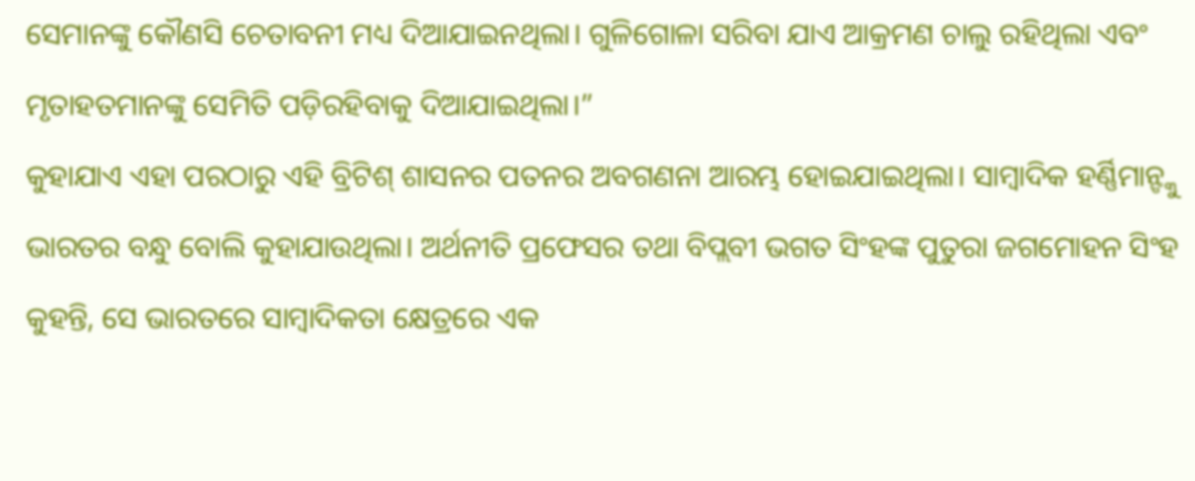ସେମାନଙ୍କୁ କୌଣସି ଚେତାବନୀ ମଧ୍ୟ ଦିଆଯାଇନଥିଲା। ଗୁଳିଗୋଳା ସରିବା ଯାଏ ଆକ୍ରମଣ ଚାଲୁ ରହିଥିଲା ଏବଂ ମୃତାହତମାନଙ୍କୁ ସେମିତି ପଡ଼ିରହିବାକୁ ଦିଆଯାଇଥିଲା।”
କୁହାଯାଏ ଏହା ପରଠାରୁ ଏହି ବ୍ରିଟିଶ୍ ଶାସନର ପତନର ଅବଗଣନା ଆରମ୍ଭ ହୋଇଯାଇଥିଲା। ସାମ୍ବାଦିକ ହର୍ଣ୍ଣିମାନ୍ଙ୍କୁ ଭାରତର ବନ୍ଧୁ ବୋଲି କୁହାଯାଉଥିଲା। ଅର୍ଥନୀତି ପ୍ରଫେସର ତଥା ବିପ୍ଲବୀ ଭଗତ ସିଂହଙ୍କ ପୁତୁରା ଜଗମୋହନ ସିଂହ କୁହନ୍ତି, ସେ ଭାରତରେ ସାମ୍ବାଦିକତା କ୍ଷେତ୍ରରେ ଏକ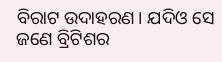ବିରାଟ ଉଦାହରଣ। ଯଦିଓ ସେ ଜଣେ ବ୍ରିଟିଶର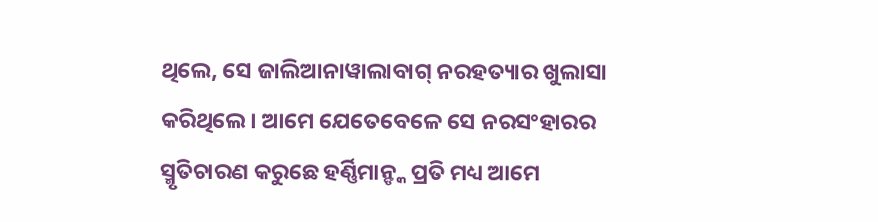ଥିଲେ, ସେ ଜାଲିଆନାୱାଲାବାଗ୍ ନରହତ୍ୟାର ଖୁଲାସା କରିଥିଲେ। ଆମେ ଯେତେବେଳେ ସେ ନରସଂହାରର ସ୍ମୃତିଚାରଣ କରୁଛେ ହର୍ଣ୍ଣିମାନ୍ଙ୍କ ପ୍ରତି ମଧ୍ୟ ଆମେ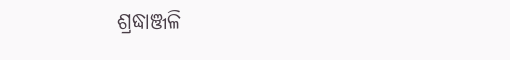ଶ୍ରଦ୍ଧାଞ୍ଜଳି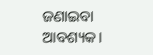ଜଣାଇବା ଆବଶ୍ୟକ।